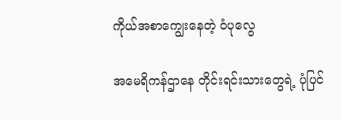ကိုယ်အစာကျွေးနေတဲ့ ဝံပုလွေ

အမေရိကန်ဌာနေ တိုင်းရင်းသားတွေရဲ့ ပုံပြင်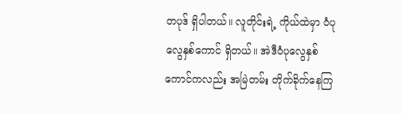တပုဒ် ရှိပါတယ်။ လူတိုင်းရဲ့ ကိုယ်ထဲမှာ ဝံပုလွေနှစ်ကောင် ရှိတယ်။ အဲဒီဝံပုလွေနှစ်ကောင်ကလည်း အမြဲတမ်း တိုက်ခိုက်နေကြ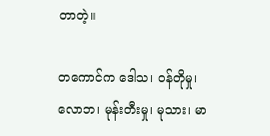တာတဲ့။

တကောင်က ဒေါသ၊ ဝန်တိုမှု၊ လောဘ၊ မုန်းတီးမှု၊ မုသား၊ မာ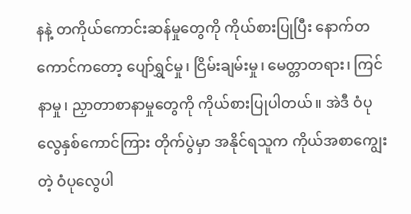နနဲ့ တကိုယ်ကောင်းဆန်မှုတွေကို ကိုယ်စားပြုပြီး နောက်တကောင်ကတော့ ပျော်ရွှင်မှု၊ ငြိမ်းချမ်းမှု၊ မေတ္တာတရား၊ ကြင်နာမှု၊ ညှာတာစာနာမှုတွေကို ကိုယ်စားပြုပါတယ်။ အဲဒီ ဝံပုလွေနှစ်ကောင်ကြား တိုက်ပွဲမှာ အနိုင်ရသူက ကိုယ်အစာကျွေးတဲ့ ဝံပုလွေပါ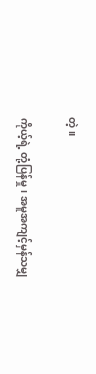တဲ့။

ကိုယ့်ရဲ့ တုံ့ပြန်မှု၊ အမူအကျင့်မှန်သမျှ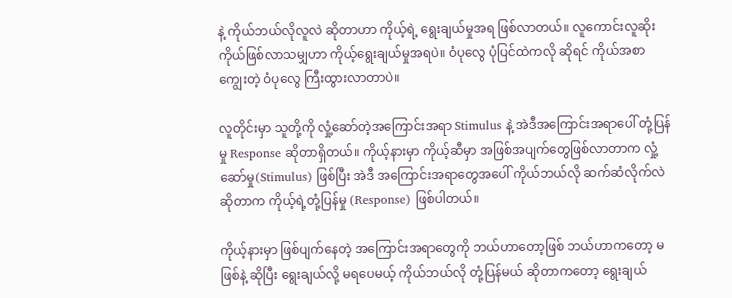နဲ့ ကိုယ်ဘယ်လိုလူလဲ ဆိုတာဟာ ကိုယ့်ရဲ့ ရွေးချယ်မှုအရ ဖြစ်လာတယ်။ လူကောင်းလူဆိုး ကိုယ်ဖြစ်လာသမျှဟာ ကိုယ့်ရွေးချယ်မှုအရပဲ။ ဝံပုလွေ ပုံပြင်ထဲကလို ဆိုရင် ကိုယ်အစာကျွေးတဲ့ ဝံပုလွေ ကြီးထွားလာတာပဲ။

လူတိုင်းမှာ သူတို့ကို လှုံ့ဆော်တဲ့အကြောင်းအရာ Stimulus နဲ့ အဲဒီအကြောင်းအရာပေါ် တုံ့ပြန်မှု Response ဆိုတာရှိတယ်။ ကိုယ့်နားမှာ ကိုယ့်ဆီမှာ အဖြစ်အပျက်တွေဖြစ်လာတာက လှုံ့ဆော်မှု(Stimulus) ဖြစ်ပြီး အဲဒီ အကြောင်းအရာတွေအပေါ် ကိုယ်ဘယ်လို ဆက်ဆံလိုက်လဲဆိုတာက ကိုယ့်ရဲ့တုံ့ပြန်မှု (Response) ဖြစ်ပါတယ်။

ကိုယ့်နားမှာ ဖြစ်ပျက်နေတဲ့ အကြောင်းအရာတွေကို ဘယ်ဟာတော့ဖြစ် ဘယ်ဟာကတော့ မဖြစ်နဲ့ ဆိုပြီး ရွေးချယ်လို့ မရပေမယ့် ကိုယ်ဘယ်လို တုံ့ပြန်မယ် ဆိုတာကတော့ ရွေးချယ်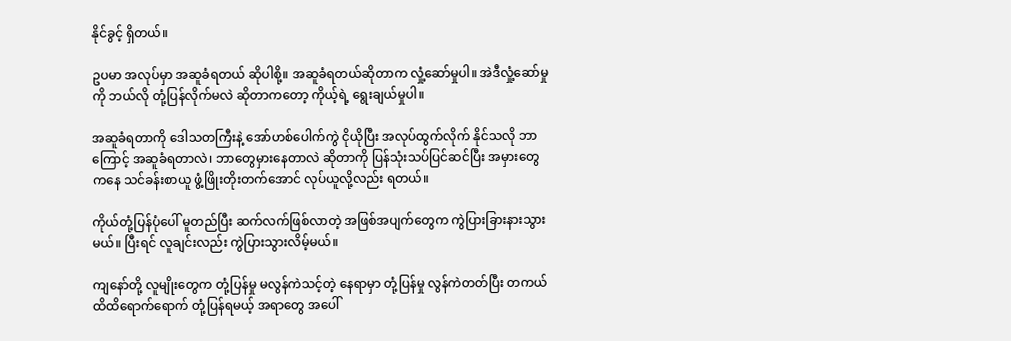နိုင်ခွင့် ရှိတယ်။

ဥပမာ အလုပ်မှာ အဆူခံရတယ် ဆိုပါစို့။ အဆူခံရတယ်ဆိုတာက လှုံ့ဆော်မှုပါ။ အဲဒီလှုံ့ဆော်မှုကို ဘယ်လို တုံ့ပြန်လိုက်မလဲ ဆိုတာကတော့ ကိုယ့်ရဲ့ ရွေးချယ်မှုပါ။

အဆူခံရတာကို ဒေါသတကြီးနဲ့ အော်ဟစ်ပေါက်ကွဲ ငိုယိုပြီး အလုပ်ထွက်လိုက် နိုင်သလို ဘာကြောင့် အဆူခံရတာလဲ၊ ဘာတွေမှားနေတာလဲ ဆိုတာကို ပြန်သုံးသပ်ပြင်ဆင်ပြီး အမှားတွေကနေ သင်ခန်းစာယူ ဖွံ့ဖြိုးတိုးတက်အောင် လုပ်ယူလို့လည်း ရတယ်။

ကိုယ်တုံ့ပြန်ပုံပေါ် မူတည်ပြီး ဆက်လက်ဖြစ်လာတဲ့ အဖြစ်အပျက်တွေက ကွဲပြားခြားနားသွားမယ်။ ပြီးရင် လူချင်းလည်း ကွဲပြားသွားလိမ့်မယ်။

ကျနော်တို့ လူမျိုးတွေက တုံ့ပြန်မှု မလွန်ကဲသင့်တဲ့ နေရာမှာ တုံ့ပြန်မှု လွန်ကဲတတ်ပြီး တကယ်ထိထိရောက်ရောက် တုံ့ပြန်ရမယ့် အရာတွေ အပေါ်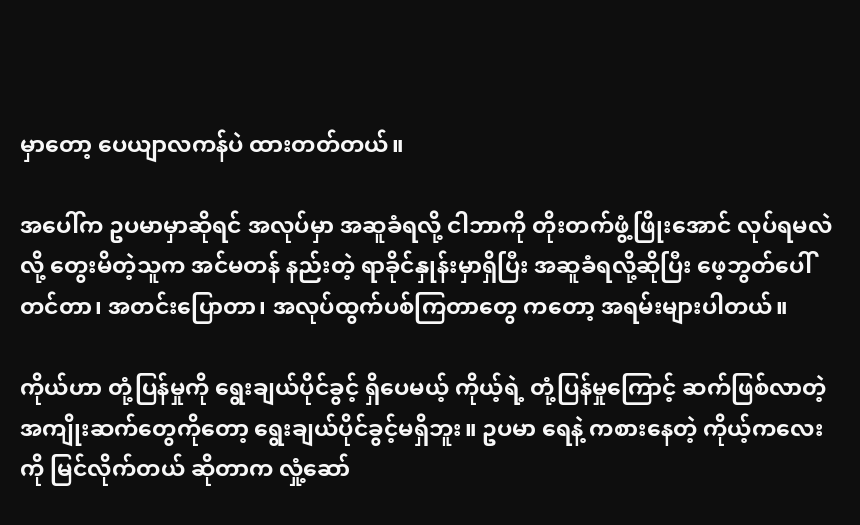မှာတော့ ပေယျာလကန်ပဲ ထားတတ်တယ်။

အပေါ်က ဥပမာမှာဆိုရင် အလုပ်မှာ အဆူခံရလို့ ငါဘာကို တိုးတက်ဖွံ့ဖြိုးအောင် လုပ်ရမလဲလို့ တွေးမိတဲ့သူက အင်မတန် နည်းတဲ့ ရာခိုင်နှုန်းမှာရှိပြီး အဆူခံရလို့ဆိုပြီး ဖေ့ဘွတ်ပေါ်တင်တာ၊ အတင်းပြောတာ၊ အလုပ်ထွက်ပစ်ကြတာတွေ ကတော့ အရမ်းများပါတယ်။

ကိုယ်ဟာ တုံ့ပြန်မှုကို ရွေးချယ်ပိုင်ခွင့် ရှိပေမယ့် ကိုယ့်ရဲ့ တုံ့ပြန်မှုကြောင့် ဆက်ဖြစ်လာတဲ့ အကျိုးဆက်တွေကိုတော့ ရွေးချယ်ပိုင်ခွင့်မရှိဘူး။ ဥပမာ ရေနဲ့ ကစားနေတဲ့ ကိုယ့်ကလေးကို မြင်လိုက်တယ် ဆိုတာက လှုံ့ဆော်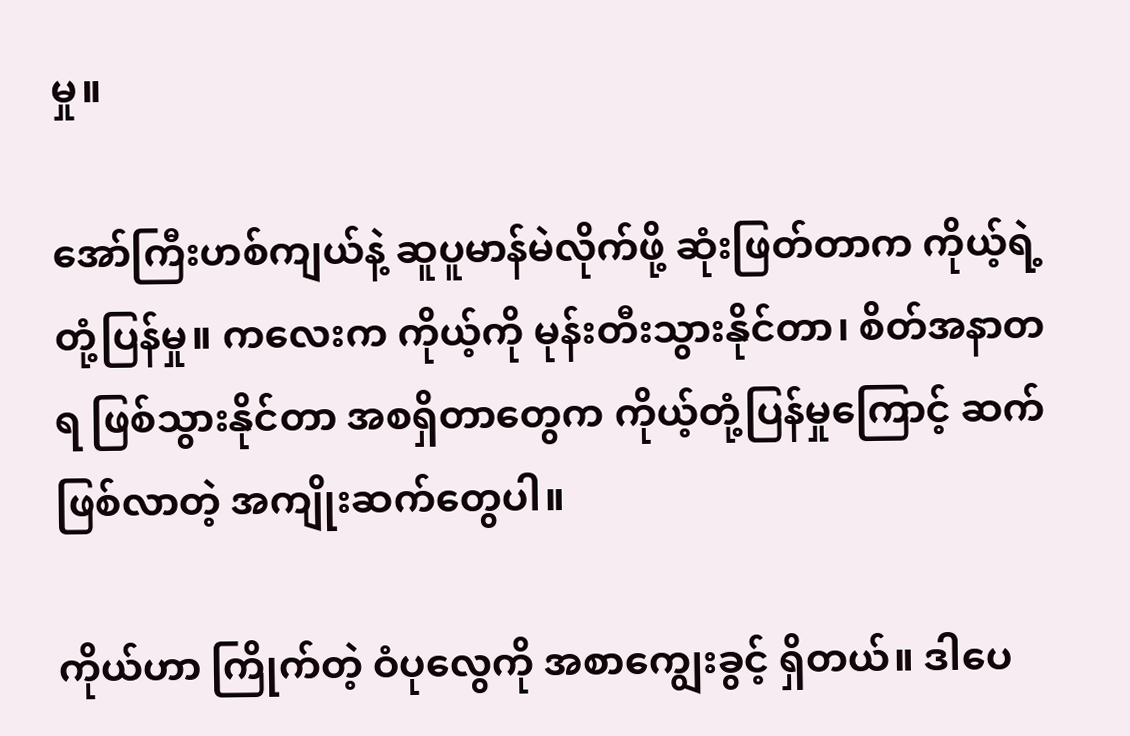မှု။

အော်ကြီးဟစ်ကျယ်နဲ့ ဆူပူမာန်မဲလိုက်ဖို့ ဆုံးဖြတ်တာက ကိုယ့်ရဲ့ တုံ့ပြန်မှု။ ကလေးက ကိုယ့်ကို မုန်းတီးသွားနိုင်တာ၊ စိတ်အနာတရ ဖြစ်သွားနိုင်တာ အစရှိတာတွေက ကိုယ့်တုံ့ပြန်မှုကြောင့် ဆက်ဖြစ်လာတဲ့ အကျိုးဆက်တွေပါ။

ကိုယ်ဟာ ကြိုက်တဲ့ ဝံပုလွေကို အစာကျွေးခွင့် ရှိတယ်။ ဒါပေ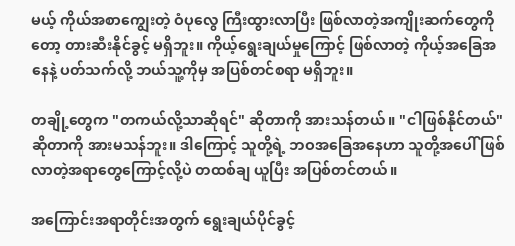မယ့် ကိုယ်အစာကျွေးတဲ့ ဝံပုလွေ ကြီးထွားလာပြီး ဖြစ်လာတဲ့အကျိုးဆက်တွေကိုတော့ တားဆီးနိုင်ခွင့် မရှိဘူး။ ကိုယ့်ရွေးချယ်မှုကြောင့် ဖြစ်လာတဲ့ ကိုယ့်အခြေအနေနဲ့ ပတ်သက်လို့ ဘယ်သူ့ကိုမှ အပြစ်တင်စရာ မရှိဘူး။

တချို့တွေက "တကယ်လို့သာဆိုရင်" ဆိုတာကို အားသန်တယ်။ "ငါဖြစ်နိုင်တယ်" ဆိုတာကို အားမသန်ဘူး။ ဒါကြောင့် သူတို့ရဲ့ ဘဝအခြေအနေဟာ သူတို့အပေါ် ဖြစ်လာတဲ့အရာတွေကြောင့်လို့ပဲ တထစ်ချ ယူပြီး အပြစ်တင်တယ်။

အကြောင်းအရာတိုင်းအတွက် ရွေးချယ်ပိုင်ခွင့်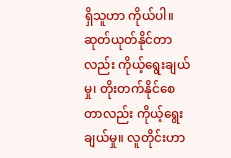ရှိသူဟာ ကိုယ်ပါ။ ဆုတ်ယုတ်နိုင်တာလည်း ကိုယ့်ရွေးချယ်မှု၊ တိုးတက်နိုင်စေတာလည်း ကိုယ့်ရွေးချယ်မှု။ လူတိုင်းဟာ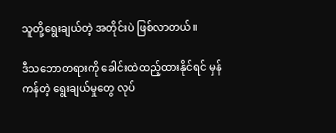သူတို့ရွေးချယ်တဲ့ အတိုင်းပဲ ဖြစ်လာတယ်။

ဒီသဘောတရားကို ခေါင်းထဲထည့်ထားနိုင်ရင် မှန်ကန်တဲ့ ရွေးချယ်မှုတွေ လုပ်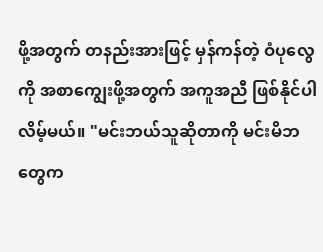ဖို့အတွက် တနည်းအားဖြင့် မှန်ကန်တဲ့ ဝံပုလွေကို အစာကျွေးဖို့အတွက် အကူအညီ ဖြစ်နိုင်ပါလိမ့်မယ်။ "မင်းဘယ်သူဆိုတာကို မင်းမိဘတွေက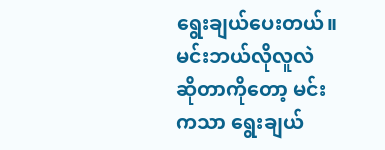ရွေးချယ်ပေးတယ်။ မင်းဘယ်လိုလူလဲ ဆိုတာကိုတော့ မင်းကသာ ရွေးချယ်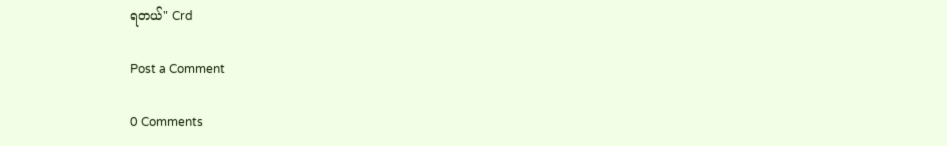ရတယ်" Crd

Post a Comment

0 Comments